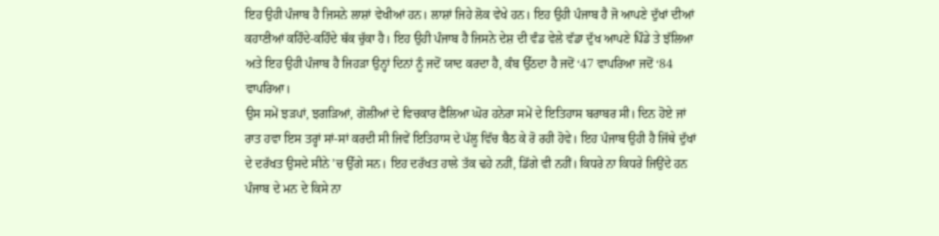ਇਹ ਉਹੀ ਪੰਜਾਬ ਹੈ ਜਿਸਨੇ ਲਾਸ਼ਾਂ ਵੇਖੀਆਂ ਹਨ। ਲਾਸ਼ਾਂ ਜਿਹੇ ਲੋਕ ਵੇਖੇ ਹਨ। ਇਹ ਉਹੀ ਪੰਜਾਬ ਹੈ ਜੋ ਆਪਣੇ ਦੁੱਖਾਂ ਦੀਆਂ ਕਹਾਣੀਆਂ ਕਹਿੰਦੇ-ਕਹਿੰਦੇ ਥੱਕ ਚੁੱਕਾ ਹੈ। ਇਹ ਉਹੀ ਪੰਜਾਬ ਹੈ ਜਿਸਨੇ ਦੇਸ਼ ਦੀ ਵੰਡ ਵੇਲੇ ਵੱਡਾ ਦੁੱਖ ਆਪਣੇ ਪਿੰਡੇ ਤੇ ਝੱਲਿਆ ਅਤੇ ਇਹ ਉਹੀ ਪੰਜਾਬ ਹੈ ਜਿਹੜਾ ਉਨ੍ਹਾਂ ਦਿਨਾਂ ਨੂੰ ਜਦੋਂ ਯਾਦ ਕਰਦਾ ਹੈ, ਕੰਬ ਉੱਠਦਾ ਹੈ ਜਦੋਂ ‘47 ਵਾਪਰਿਆ ਜਦੋਂ ‘84 ਵਾਪਰਿਆ।
ਉਸ ਸਮੇਂ ਝੜਪਾਂ, ਝਗੜਿਆਂ, ਗੋਲੀਆਂ ਦੇ ਵਿਚਕਾਰ ਫੈਲਿਆ ਘੋਰ ਹਨੇਰਾ ਸਮੇਂ ਦੇ ਇਤਿਹਾਸ ਬਰਾਬਰ ਸੀ। ਦਿਨ ਹੋਏ ਜਾਂ ਰਾਤ ਹਵਾ ਇਸ ਤਰ੍ਹਾਂ ਸਾਂ-ਸਾਂ ਕਰਦੀ ਸੀ ਜਿਵੇਂ ਇਤਿਹਾਸ ਦੇ ਪੱਲੂ ਵਿੱਚ ਬੈਠ ਕੇ ਰੋ ਰਹੀ ਹੋਵੇ। ਇਹ ਪੰਜਾਬ ਉਹੀ ਹੈ ਜਿੱਥੇ ਦੁੱਖਾਂ ਦੇ ਦਰੱਖਤ ਉਸਦੇ ਸੀਨੇ ’ਚ ਉੱਗੇ ਸਨ। ਇਹ ਦਰੱਖਤ ਹਾਲੇ ਤੱਕ ਢਹੇ ਨਹੀਂ, ਡਿੱਗੇ ਵੀ ਨਹੀਂ। ਕਿਧਰੇ ਨਾ ਕਿਧਰੇ ਜਿਉਂਦੇ ਹਨ ਪੰਜਾਬ ਦੇ ਮਨ ਦੇ ਕਿਸੇ ਨਾ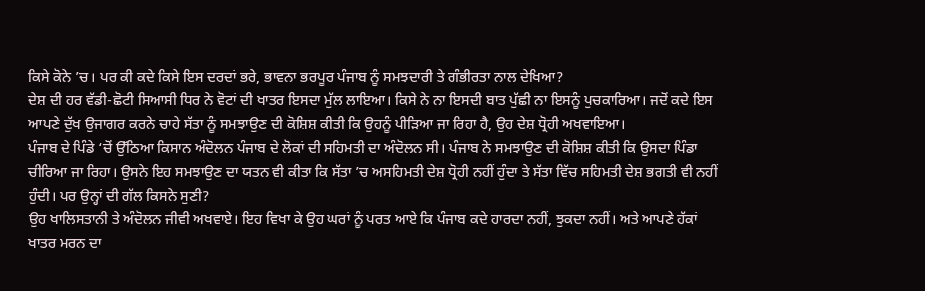ਕਿਸੇ ਕੋਨੇ ’ਚ। ਪਰ ਕੀ ਕਦੇ ਕਿਸੇ ਇਸ ਦਰਦਾਂ ਭਰੇ, ਭਾਵਨਾ ਭਰਪੂਰ ਪੰਜਾਬ ਨੂੰ ਸਮਝਦਾਰੀ ਤੇ ਗੰਭੀਰਤਾ ਨਾਲ ਦੇਖਿਆ?
ਦੇਸ਼ ਦੀ ਹਰ ਵੱਡੀ-ਛੋਟੀ ਸਿਆਸੀ ਧਿਰ ਨੇ ਵੋਟਾਂ ਦੀ ਖਾਤਰ ਇਸਦਾ ਮੁੱਲ ਲਾਇਆ। ਕਿਸੇ ਨੇ ਨਾ ਇਸਦੀ ਬਾਤ ਪੁੱਛੀ ਨਾ ਇਸਨੂੰ ਪੁਚਕਾਰਿਆ। ਜਦੋਂ ਕਦੇ ਇਸ ਆਪਣੇ ਦੁੱਖ ਉਜਾਗਰ ਕਰਨੇ ਚਾਹੇ ਸੱਤਾ ਨੂੰ ਸਮਝਾਉਣ ਦੀ ਕੋਸ਼ਿਸ਼ ਕੀਤੀ ਕਿ ਉਹਨੂੰ ਪੀੜਿਆ ਜਾ ਰਿਹਾ ਹੈ, ਉਹ ਦੇਸ਼ ਧ੍ਰੋਹੀ ਅਖਵਾਇਆ।
ਪੰਜਾਬ ਦੇ ਪਿੰਡੇ ‘ਚੋਂ ਉੱਠਿਆ ਕਿਸਾਨ ਅੰਦੋਲਨ ਪੰਜਾਬ ਦੇ ਲੋਕਾਂ ਦੀ ਸਹਿਮਤੀ ਦਾ ਅੰਦੋਲਨ ਸੀ। ਪੰਜਾਬ ਨੇ ਸਮਝਾਉਣ ਦੀ ਕੋਸ਼ਿਸ਼ ਕੀਤੀ ਕਿ ਉਸਦਾ ਪਿੰਡਾ ਚੀਰਿਆ ਜਾ ਰਿਹਾ। ਉਸਨੇ ਇਹ ਸਮਝਾਉਣ ਦਾ ਯਤਨ ਵੀ ਕੀਤਾ ਕਿ ਸੱਤਾ ’ਚ ਅਸਹਿਮਤੀ ਦੇਸ਼ ਧ੍ਰੋਹੀ ਨਹੀਂ ਹੁੰਦਾ ਤੇ ਸੱਤਾ ਵਿੱਚ ਸਹਿਮਤੀ ਦੇਸ਼ ਭਗਤੀ ਵੀ ਨਹੀਂ ਹੁੰਦੀ। ਪਰ ਉਨ੍ਹਾਂ ਦੀ ਗੱਲ ਕਿਸਨੇ ਸੁਣੀ?
ਉਹ ਖਾਲਿਸਤਾਨੀ ਤੇ ਅੰਦੋਲਨ ਜੀਵੀ ਅਖਵਾਏ। ਇਹ ਵਿਖਾ ਕੇ ਉਹ ਘਰਾਂ ਨੂੰ ਪਰਤ ਆਏ ਕਿ ਪੰਜਾਬ ਕਦੇ ਹਾਰਦਾ ਨਹੀਂ, ਝੁਕਦਾ ਨਹੀਂ। ਅਤੇ ਆਪਣੇ ਹੱਕਾਂ ਖਾਤਰ ਮਰਨ ਦਾ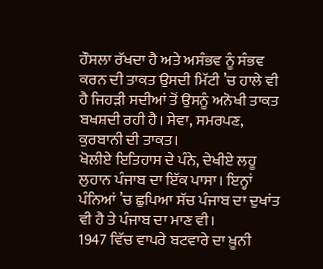ਹੌਸਲਾ ਰੱਖਦਾ ਹੈ ਅਤੇ ਅਸੰਭਵ ਨੂੰ ਸੰਭਵ ਕਰਨ ਦੀ ਤਾਕਤ ਉਸਦੀ ਮਿੱਟੀ ’ਚ ਹਾਲੇ ਵੀ ਹੈ ਜਿਹੜੀ ਸਦੀਆਂ ਤੋਂ ਉਸਨੂੰ ਅਨੋਖੀ ਤਾਕਤ ਬਖਸ਼ਦੀ ਰਹੀ ਹੈ। ਸੇਵਾ, ਸਮਰਪਣ, ਕੁਰਬਾਨੀ ਦੀ ਤਾਕਤ।
ਖੋਲੀਏ ਇਤਿਹਾਸ ਦੇ ਪੰਨੇ, ਦੇਖੀਏ ਲਹੂ ਲੁਹਾਨ ਪੰਜਾਬ ਦਾ ਇੱਕ ਪਾਸਾ। ਇਨ੍ਹਾਂ ਪੰਨਿਆਂ ’ਚ ਛੁਪਿਆ ਸੱਚ ਪੰਜਾਬ ਦਾ ਦੁਖਾਂਤ ਵੀ ਹੈ ਤੇ ਪੰਜਾਬ ਦਾ ਮਾਣ ਵੀ।
1947 ਵਿੱਚ ਵਾਪਰੇ ਬਟਵਾਰੇ ਦਾ ਖ਼ੂਨੀ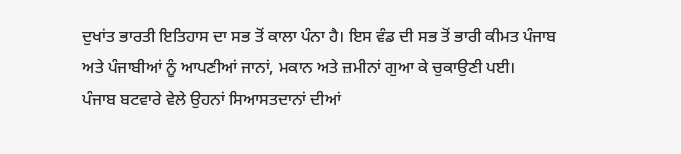ਦੁਖਾਂਤ ਭਾਰਤੀ ਇਤਿਹਾਸ ਦਾ ਸਭ ਤੋਂ ਕਾਲਾ ਪੰਨਾ ਹੈ। ਇਸ ਵੰਡ ਦੀ ਸਭ ਤੋਂ ਭਾਰੀ ਕੀਮਤ ਪੰਜਾਬ ਅਤੇ ਪੰਜਾਬੀਆਂ ਨੂੰ ਆਪਣੀਆਂ ਜਾਨਾਂ, ਮਕਾਨ ਅਤੇ ਜ਼ਮੀਨਾਂ ਗੁਆ ਕੇ ਚੁਕਾਉਣੀ ਪਈ।
ਪੰਜਾਬ ਬਟਵਾਰੇ ਵੇਲੇ ਉਹਨਾਂ ਸਿਆਸਤਦਾਨਾਂ ਦੀਆਂ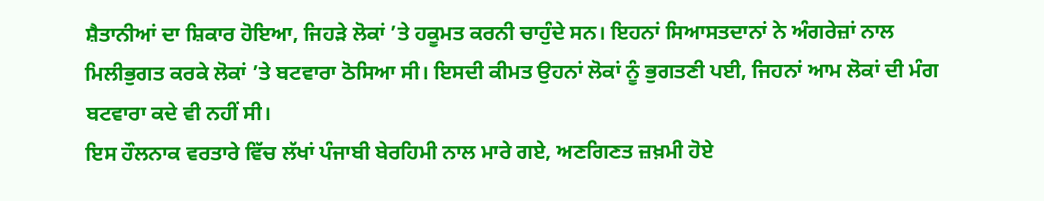ਸ਼ੈਤਾਨੀਆਂ ਦਾ ਸ਼ਿਕਾਰ ਹੋਇਆ, ਜਿਹੜੇ ਲੋਕਾਂ ’ਤੇ ਹਕੂਮਤ ਕਰਨੀ ਚਾਹੁੰਦੇ ਸਨ। ਇਹਨਾਂ ਸਿਆਸਤਦਾਨਾਂ ਨੇ ਅੰਗਰੇਜ਼ਾਂ ਨਾਲ ਮਿਲੀਭੁਗਤ ਕਰਕੇ ਲੋਕਾਂ ’ਤੇ ਬਟਵਾਰਾ ਠੋਸਿਆ ਸੀ। ਇਸਦੀ ਕੀਮਤ ਉਹਨਾਂ ਲੋਕਾਂ ਨੂੰ ਭੁਗਤਣੀ ਪਈ, ਜਿਹਨਾਂ ਆਮ ਲੋਕਾਂ ਦੀ ਮੰਗ ਬਟਵਾਰਾ ਕਦੇ ਵੀ ਨਹੀਂ ਸੀ।
ਇਸ ਹੌਲਨਾਕ ਵਰਤਾਰੇ ਵਿੱਚ ਲੱਖਾਂ ਪੰਜਾਬੀ ਬੇਰਹਿਮੀ ਨਾਲ ਮਾਰੇ ਗਏ, ਅਣਗਿਣਤ ਜ਼ਖ਼ਮੀ ਹੋਏ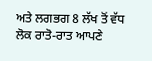ਅਤੇ ਲਗਭਗ 8 ਲੱਖ ਤੋਂ ਵੱਧ ਲੋਕ ਰਾਤੋ-ਰਾਤ ਆਪਣੇ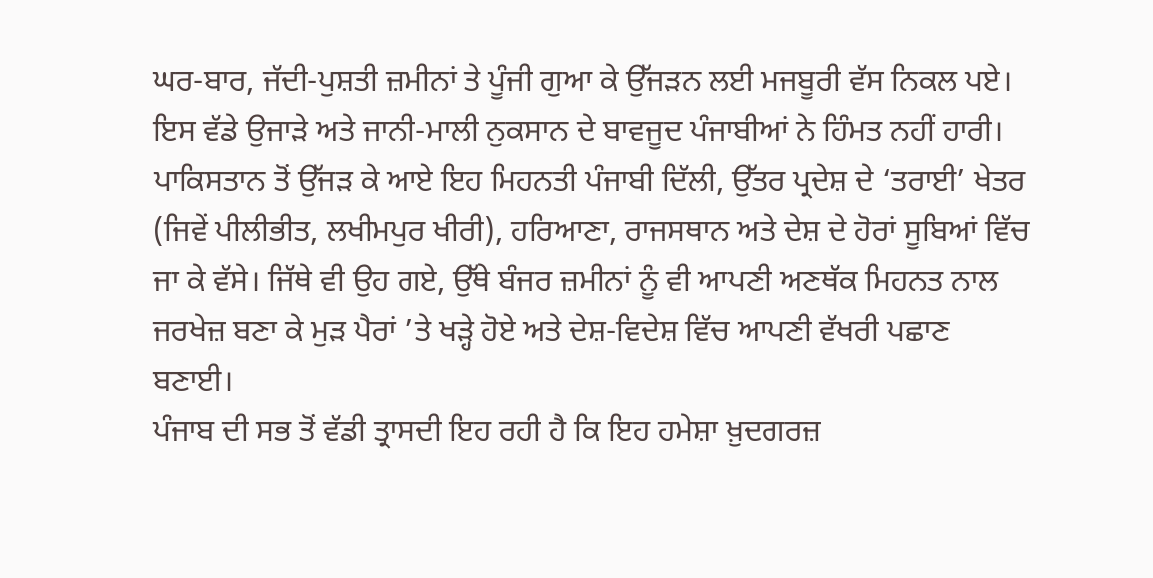ਘਰ-ਬਾਰ, ਜੱਦੀ-ਪੁਸ਼ਤੀ ਜ਼ਮੀਨਾਂ ਤੇ ਪੂੰਜੀ ਗੁਆ ਕੇ ਉੱਜੜਨ ਲਈ ਮਜਬੂਰੀ ਵੱਸ ਨਿਕਲ ਪਏ। ਇਸ ਵੱਡੇ ਉਜਾੜੇ ਅਤੇ ਜਾਨੀ-ਮਾਲੀ ਨੁਕਸਾਨ ਦੇ ਬਾਵਜੂਦ ਪੰਜਾਬੀਆਂ ਨੇ ਹਿੰਮਤ ਨਹੀਂ ਹਾਰੀ। ਪਾਕਿਸਤਾਨ ਤੋਂ ਉੱਜੜ ਕੇ ਆਏ ਇਹ ਮਿਹਨਤੀ ਪੰਜਾਬੀ ਦਿੱਲੀ, ਉੱਤਰ ਪ੍ਰਦੇਸ਼ ਦੇ ‘ਤਰਾਈ’ ਖੇਤਰ (ਜਿਵੇਂ ਪੀਲੀਭੀਤ, ਲਖੀਮਪੁਰ ਖੀਰੀ), ਹਰਿਆਣਾ, ਰਾਜਸਥਾਨ ਅਤੇ ਦੇਸ਼ ਦੇ ਹੋਰਾਂ ਸੂਬਿਆਂ ਵਿੱਚ ਜਾ ਕੇ ਵੱਸੇ। ਜਿੱਥੇ ਵੀ ਉਹ ਗਏ, ਉੱਥੇ ਬੰਜਰ ਜ਼ਮੀਨਾਂ ਨੂੰ ਵੀ ਆਪਣੀ ਅਣਥੱਕ ਮਿਹਨਤ ਨਾਲ ਜਰਖੇਜ਼ ਬਣਾ ਕੇ ਮੁੜ ਪੈਰਾਂ ’ਤੇ ਖੜ੍ਹੇ ਹੋਏ ਅਤੇ ਦੇਸ਼-ਵਿਦੇਸ਼ ਵਿੱਚ ਆਪਣੀ ਵੱਖਰੀ ਪਛਾਣ ਬਣਾਈ।
ਪੰਜਾਬ ਦੀ ਸਭ ਤੋਂ ਵੱਡੀ ਤ੍ਰਾਸਦੀ ਇਹ ਰਹੀ ਹੈ ਕਿ ਇਹ ਹਮੇਸ਼ਾ ਖ਼ੁਦਗਰਜ਼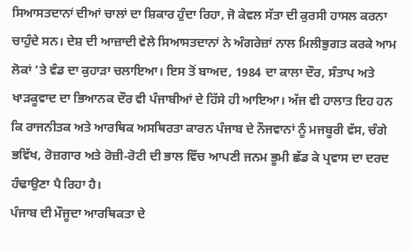ਸਿਆਸਤਦਾਨਾਂ ਦੀਆਂ ਚਾਲਾਂ ਦਾ ਸ਼ਿਕਾਰ ਹੁੰਦਾ ਰਿਹਾ, ਜੋ ਕੇਵਲ ਸੱਤਾ ਦੀ ਕੁਰਸੀ ਹਾਸਲ ਕਰਨਾ ਚਾਹੁੰਦੇ ਸਨ। ਦੇਸ਼ ਦੀ ਆਜ਼ਾਦੀ ਵੇਲੇ ਸਿਆਸਤਦਾਨਾਂ ਨੇ ਅੰਗਰੇਜ਼ਾਂ ਨਾਲ ਮਿਲੀਭੁਗਤ ਕਰਕੇ ਆਮ ਲੋਕਾਂ ’ਤੇ ਵੰਡ ਦਾ ਕੁਹਾੜਾ ਚਲਾਇਆ। ਇਸ ਤੋਂ ਬਾਅਦ, 1984 ਦਾ ਕਾਲਾ ਦੌਰ, ਸੰਤਾਪ ਅਤੇ ਖਾੜਕੂਵਾਦ ਦਾ ਭਿਆਨਕ ਦੌਰ ਵੀ ਪੰਜਾਬੀਆਂ ਦੇ ਹਿੱਸੇ ਹੀ ਆਇਆ। ਅੱਜ ਵੀ ਹਾਲਾਤ ਇਹ ਹਨ ਕਿ ਰਾਜਨੀਤਕ ਅਤੇ ਆਰਥਿਕ ਅਸਥਿਰਤਾ ਕਾਰਨ ਪੰਜਾਬ ਦੇ ਨੌਜਵਾਨਾਂ ਨੂੰ ਮਜਬੂਰੀ ਵੱਸ, ਚੰਗੇ ਭਵਿੱਖ, ਰੋਜ਼ਗਾਰ ਅਤੇ ਰੋਜ਼ੀ-ਰੋਟੀ ਦੀ ਭਾਲ ਵਿੱਚ ਆਪਣੀ ਜਨਮ ਭੂਮੀ ਛੱਡ ਕੇ ਪ੍ਰਵਾਸ ਦਾ ਦਰਦ ਹੰਢਾਉਣਾ ਪੈ ਰਿਹਾ ਹੈ।
ਪੰਜਾਬ ਦੀ ਮੌਜੂਦਾ ਆਰਥਿਕਤਾ ਦੇ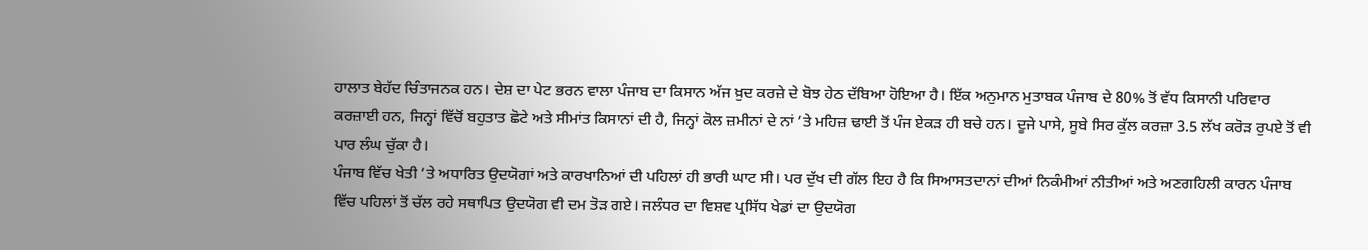ਹਾਲਾਤ ਬੇਹੱਦ ਚਿੰਤਾਜਨਕ ਹਨ। ਦੇਸ਼ ਦਾ ਪੇਟ ਭਰਨ ਵਾਲਾ ਪੰਜਾਬ ਦਾ ਕਿਸਾਨ ਅੱਜ ਖ਼ੁਦ ਕਰਜ਼ੇ ਦੇ ਬੋਝ ਹੇਠ ਦੱਬਿਆ ਹੋਇਆ ਹੈ। ਇੱਕ ਅਨੁਮਾਨ ਮੁਤਾਬਕ ਪੰਜਾਬ ਦੇ 80% ਤੋਂ ਵੱਧ ਕਿਸਾਨੀ ਪਰਿਵਾਰ ਕਰਜ਼ਾਈ ਹਨ, ਜਿਨ੍ਹਾਂ ਵਿੱਚੋਂ ਬਹੁਤਾਤ ਛੋਟੇ ਅਤੇ ਸੀਮਾਂਤ ਕਿਸਾਨਾਂ ਦੀ ਹੈ, ਜਿਨ੍ਹਾਂ ਕੋਲ ਜ਼ਮੀਨਾਂ ਦੇ ਨਾਂ ’ਤੇ ਮਹਿਜ਼ ਢਾਈ ਤੋਂ ਪੰਜ ਏਕੜ ਹੀ ਬਚੇ ਹਨ। ਦੂਜੇ ਪਾਸੇ, ਸੂਬੇ ਸਿਰ ਕੁੱਲ ਕਰਜ਼ਾ 3.5 ਲੱਖ ਕਰੋੜ ਰੁਪਏ ਤੋਂ ਵੀ ਪਾਰ ਲੰਘ ਚੁੱਕਾ ਹੈ।
ਪੰਜਾਬ ਵਿੱਚ ਖੇਤੀ ’ਤੇ ਅਧਾਰਿਤ ਉਦਯੋਗਾਂ ਅਤੇ ਕਾਰਖਾਨਿਆਂ ਦੀ ਪਹਿਲਾਂ ਹੀ ਭਾਰੀ ਘਾਟ ਸੀ। ਪਰ ਦੁੱਖ ਦੀ ਗੱਲ ਇਹ ਹੈ ਕਿ ਸਿਆਸਤਦਾਨਾਂ ਦੀਆਂ ਨਿਕੰਮੀਆਂ ਨੀਤੀਆਂ ਅਤੇ ਅਣਗਹਿਲੀ ਕਾਰਨ ਪੰਜਾਬ ਵਿੱਚ ਪਹਿਲਾਂ ਤੋਂ ਚੱਲ ਰਹੇ ਸਥਾਪਿਤ ਉਦਯੋਗ ਵੀ ਦਮ ਤੋੜ ਗਏ। ਜਲੰਧਰ ਦਾ ਵਿਸ਼ਵ ਪ੍ਰਸਿੱਧ ਖੇਡਾਂ ਦਾ ਉਦਯੋਗ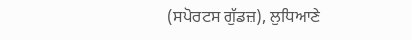(ਸਪੋਰਟਸ ਗੁੱਡਜ਼), ਲੁਧਿਆਣੇ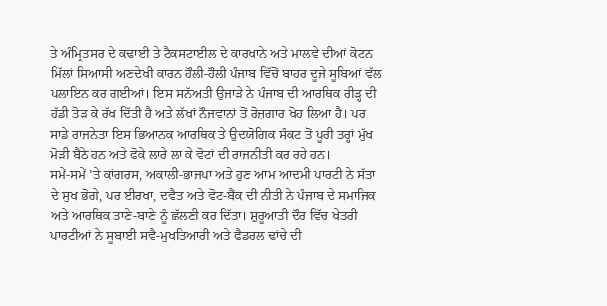ਤੇ ਅੰਮ੍ਰਿਤਸਰ ਦੇ ਕਢਾਈ ਤੇ ਟੈਕਸਟਾਈਲ ਦੇ ਕਾਰਖਾਨੇ ਅਤੇ ਮਾਲਵੇ ਦੀਆਂ ਕੋਟਨ ਮਿੱਲਾਂ ਸਿਆਸੀ ਅਣਦੇਖੀ ਕਾਰਨ ਹੌਲੀ-ਹੌਲੀ ਪੰਜਾਬ ਵਿੱਚੋਂ ਬਾਹਰ ਦੂਜੇ ਸੂਬਿਆਂ ਵੱਲ ਪਲਾਇਨ ਕਰ ਗਈਆਂ। ਇਸ ਸਨੱਅਤੀ ਉਜਾੜੇ ਨੇ ਪੰਜਾਬ ਦੀ ਆਰਥਿਕ ਰੀੜ੍ਹ ਦੀ ਹੱਡੀ ਤੋੜ ਕੇ ਰੱਖ ਦਿੱਤੀ ਹੈ ਅਤੇ ਲੱਖਾਂ ਨੌਜਵਾਨਾਂ ਤੋਂ ਰੋਜ਼ਗਾਰ ਖੋਹ ਲਿਆ ਹੈ। ਪਰ ਸਾਡੇ ਰਾਜਨੇਤਾ ਇਸ ਭਿਆਨਕ ਆਰਥਿਕ ਤੇ ਉਦਯੋਗਿਕ ਸੰਕਟ ਤੋਂ ਪੂਰੀ ਤਰ੍ਹਾਂ ਮੁੱਖ ਮੋੜੀ ਬੈਠੇ ਹਨ ਅਤੇ ਫੋਕੇ ਲਾਰੇ ਲਾ ਕੇ ਵੋਟਾਂ ਦੀ ਰਾਜਨੀਤੀ ਕਰ ਰਹੇ ਹਨ।
ਸਮੇਂ-ਸਮੇਂ ’ਤੇ ਕਾਂਗਰਸ, ਅਕਾਲੀ-ਭਾਜਪਾ ਅਤੇ ਹੁਣ ਆਮ ਆਦਮੀ ਪਾਰਟੀ ਨੇ ਸੱਤਾ ਦੇ ਸੁਖ ਭੋਗੇ, ਪਰ ਈਰਖਾ, ਦਵੈਤ ਅਤੇ ਵੋਟ-ਬੈਂਕ ਦੀ ਨੀਤੀ ਨੇ ਪੰਜਾਬ ਦੇ ਸਮਾਜਿਕ ਅਤੇ ਆਰਥਿਕ ਤਾਣੇ-ਬਾਣੇ ਨੂੰ ਛੱਲਣੀ ਕਰ ਦਿੱਤਾ। ਸ਼ੁਰੂਆਤੀ ਦੌਰ ਵਿੱਚ ਖੇਤਰੀ ਪਾਰਟੀਆਂ ਨੇ ਸੂਬਾਈ ਸਵੈ-ਮੁਖਤਿਆਰੀ ਅਤੇ ਫੈਡਰਲ ਢਾਂਚੇ ਦੀ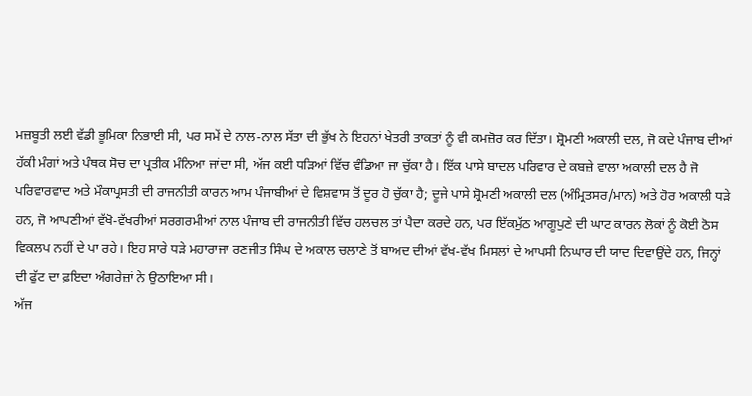ਮਜ਼ਬੂਤੀ ਲਈ ਵੱਡੀ ਭੂਮਿਕਾ ਨਿਭਾਈ ਸੀ, ਪਰ ਸਮੇਂ ਦੇ ਨਾਲ-ਨਾਲ ਸੱਤਾ ਦੀ ਭੁੱਖ ਨੇ ਇਹਨਾਂ ਖੇਤਰੀ ਤਾਕਤਾਂ ਨੂੰ ਵੀ ਕਮਜ਼ੋਰ ਕਰ ਦਿੱਤਾ। ਸ਼੍ਰੋਮਣੀ ਅਕਾਲੀ ਦਲ, ਜੋ ਕਦੇ ਪੰਜਾਬ ਦੀਆਂ ਹੱਕੀ ਮੰਗਾਂ ਅਤੇ ਪੰਥਕ ਸੋਚ ਦਾ ਪ੍ਰਤੀਕ ਮੰਨਿਆ ਜਾਂਦਾ ਸੀ, ਅੱਜ ਕਈ ਧੜਿਆਂ ਵਿੱਚ ਵੰਡਿਆ ਜਾ ਚੁੱਕਾ ਹੈ। ਇੱਕ ਪਾਸੇ ਬਾਦਲ ਪਰਿਵਾਰ ਦੇ ਕਬਜ਼ੇ ਵਾਲਾ ਅਕਾਲੀ ਦਲ ਹੈ ਜੋ ਪਰਿਵਾਰਵਾਦ ਅਤੇ ਮੌਕਾਪ੍ਰਸਤੀ ਦੀ ਰਾਜਨੀਤੀ ਕਾਰਨ ਆਮ ਪੰਜਾਬੀਆਂ ਦੇ ਵਿਸ਼ਵਾਸ ਤੋਂ ਦੂਰ ਹੋ ਚੁੱਕਾ ਹੈ; ਦੂਜੇ ਪਾਸੇ ਸ਼੍ਰੋਮਣੀ ਅਕਾਲੀ ਦਲ (ਅੰਮ੍ਰਿਤਸਰ/ਮਾਨ) ਅਤੇ ਹੋਰ ਅਕਾਲੀ ਧੜੇ ਹਨ, ਜੋ ਆਪਣੀਆਂ ਵੱਖੋ-ਵੱਖਰੀਆਂ ਸਰਗਰਮੀਆਂ ਨਾਲ ਪੰਜਾਬ ਦੀ ਰਾਜਨੀਤੀ ਵਿੱਚ ਹਲਚਲ ਤਾਂ ਪੈਦਾ ਕਰਦੇ ਹਨ, ਪਰ ਇੱਕਮੁੱਠ ਆਗੂਪੁਣੇ ਦੀ ਘਾਟ ਕਾਰਨ ਲੋਕਾਂ ਨੂੰ ਕੋਈ ਠੋਸ ਵਿਕਲਪ ਨਹੀਂ ਦੇ ਪਾ ਰਹੇ। ਇਹ ਸਾਰੇ ਧੜੇ ਮਹਾਰਾਜਾ ਰਣਜੀਤ ਸਿੰਘ ਦੇ ਅਕਾਲ ਚਲਾਣੇ ਤੋਂ ਬਾਅਦ ਦੀਆਂ ਵੱਖ-ਵੱਖ ਮਿਸਲਾਂ ਦੇ ਆਪਸੀ ਨਿਘਾਰ ਦੀ ਯਾਦ ਦਿਵਾਉਂਦੇ ਹਨ, ਜਿਨ੍ਹਾਂ ਦੀ ਫੁੱਟ ਦਾ ਫ਼ਇਦਾ ਅੰਗਰੇਜ਼ਾਂ ਨੇ ਉਠਾਇਆ ਸੀ।
ਅੱਜ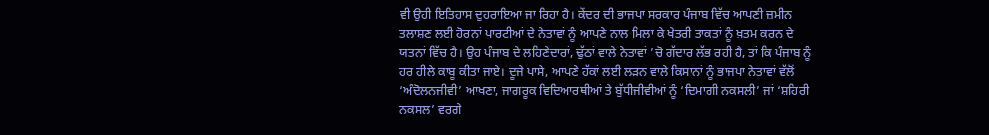ਵੀ ਉਹੀ ਇਤਿਹਾਸ ਦੁਹਰਾਇਆ ਜਾ ਰਿਹਾ ਹੈ। ਕੇਂਦਰ ਦੀ ਭਾਜਪਾ ਸਰਕਾਰ ਪੰਜਾਬ ਵਿੱਚ ਆਪਣੀ ਜ਼ਮੀਨ ਤਲਾਸ਼ਣ ਲਈ ਹੋਰਨਾਂ ਪਾਰਟੀਆਂ ਦੇ ਨੇਤਾਵਾਂ ਨੂੰ ਆਪਣੇ ਨਾਲ ਮਿਲਾ ਕੇ ਖੇਤਰੀ ਤਾਕਤਾਂ ਨੂੰ ਖ਼ਤਮ ਕਰਨ ਦੇ ਯਤਨਾਂ ਵਿੱਚ ਹੈ। ਉਹ ਪੰਜਾਬ ਦੇ ਲਹਿਣੇਦਾਰਾਂ, ਢੁੱਠਾਂ ਵਾਲੇ ਨੇਤਾਵਾਂ ’ਚੋ ਗੱਦਾਰ ਲੱਭ ਰਹੀ ਹੈ, ਤਾਂ ਕਿ ਪੰਜਾਬ ਨੂੰ ਹਰ ਹੀਲੇ ਕਾਬੂ ਕੀਤਾ ਜਾਏ। ਦੂਜੇ ਪਾਸੇ, ਆਪਣੇ ਹੱਕਾਂ ਲਈ ਲੜਨ ਵਾਲੇ ਕਿਸਾਨਾਂ ਨੂੰ ਭਾਜਪਾ ਨੇਤਾਵਾਂ ਵੱਲੋਂ ‘ਅੰਦੋਲਨਜੀਵੀ’ ਆਖਣਾ, ਜਾਗਰੂਕ ਵਿਦਿਆਰਥੀਆਂ ਤੇ ਬੁੱਧੀਜੀਵੀਆਂ ਨੂੰ ‘ਦਿਮਾਗੀ ਨਕਸਲੀ’ ਜਾਂ ‘ਸ਼ਹਿਰੀ ਨਕਸਲ’ ਵਰਗੇ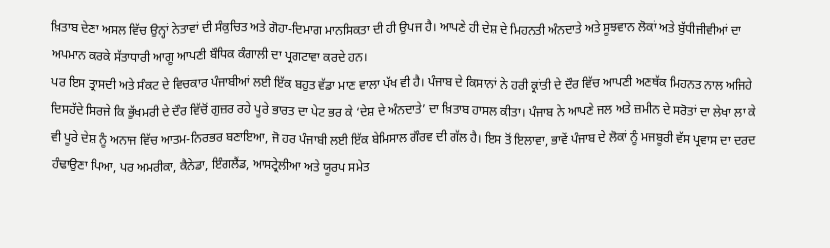ਖ਼ਿਤਾਬ ਦੇਣਾ ਅਸਲ ਵਿੱਚ ਉਨ੍ਹਾਂ ਨੇਤਾਵਾਂ ਦੀ ਸੰਕੁਚਿਤ ਅਤੇ ਗੋਹਾ-ਦਿਮਾਗ ਮਾਨਸਿਕਤਾ ਦੀ ਹੀ ਉਪਜ ਹੈ। ਆਪਣੇ ਹੀ ਦੇਸ਼ ਦੇ ਮਿਹਨਤੀ ਅੰਨਦਾਤੇ ਅਤੇ ਸੂਝਵਾਨ ਲੋਕਾਂ ਅਤੇ ਬੁੱਧੀਜੀਵੀਆਂ ਦਾ ਅਪਮਾਨ ਕਰਕੇ ਸੱਤਾਧਾਰੀ ਆਗੂ ਆਪਣੀ ਬੌਧਿਕ ਕੰਗਾਲੀ ਦਾ ਪ੍ਰਗਟਾਵਾ ਕਰਦੇ ਹਨ।
ਪਰ ਇਸ ਤ੍ਰਾਸਦੀ ਅਤੇ ਸੰਕਟ ਦੇ ਵਿਚਕਾਰ ਪੰਜਾਬੀਆਂ ਲਈ ਇੱਕ ਬਹੁਤ ਵੱਡਾ ਮਾਣ ਵਾਲਾ ਪੱਖ ਵੀ ਹੈ। ਪੰਜਾਬ ਦੇ ਕਿਸਾਨਾਂ ਨੇ ਹਰੀ ਕ੍ਰਾਂਤੀ ਦੇ ਦੌਰ ਵਿੱਚ ਆਪਣੀ ਅਣਥੱਕ ਮਿਹਨਤ ਨਾਲ ਅਜਿਹੇ ਦਿਸਹੱਦੇ ਸਿਰਜੇ ਕਿ ਭੁੱਖਮਰੀ ਦੇ ਦੌਰ ਵਿੱਚੋਂ ਗੁਜ਼ਰ ਰਹੇ ਪੂਰੇ ਭਾਰਤ ਦਾ ਪੇਟ ਭਰ ਕੇ ‘ਦੇਸ਼ ਦੇ ਅੰਨਦਾਤੇ’ ਦਾ ਖ਼ਿਤਾਬ ਹਾਸਲ ਕੀਤਾ। ਪੰਜਾਬ ਨੇ ਆਪਣੇ ਜਲ ਅਤੇ ਜ਼ਮੀਨ ਦੇ ਸਰੋਤਾਂ ਦਾ ਲੇਖਾ ਲਾ ਕੇ ਵੀ ਪੂਰੇ ਦੇਸ਼ ਨੂੰ ਅਨਾਜ ਵਿੱਚ ਆਤਮ-ਨਿਰਭਰ ਬਣਾਇਆ, ਜੋ ਹਰ ਪੰਜਾਬੀ ਲਈ ਇੱਕ ਬੇਮਿਸਾਲ ਗੌਰਵ ਦੀ ਗੱਲ ਹੈ। ਇਸ ਤੋਂ ਇਲਾਵਾ, ਭਾਵੇਂ ਪੰਜਾਬ ਦੇ ਲੋਕਾਂ ਨੂੰ ਮਜਬੂਰੀ ਵੱਸ ਪ੍ਰਵਾਸ ਦਾ ਦਰਦ ਹੰਢਾਉਣਾ ਪਿਆ, ਪਰ ਅਮਰੀਕਾ, ਕੈਨੇਡਾ, ਇੰਗਲੈਂਡ, ਆਸਟ੍ਰੇਲੀਆ ਅਤੇ ਯੂਰਪ ਸਮੇਤ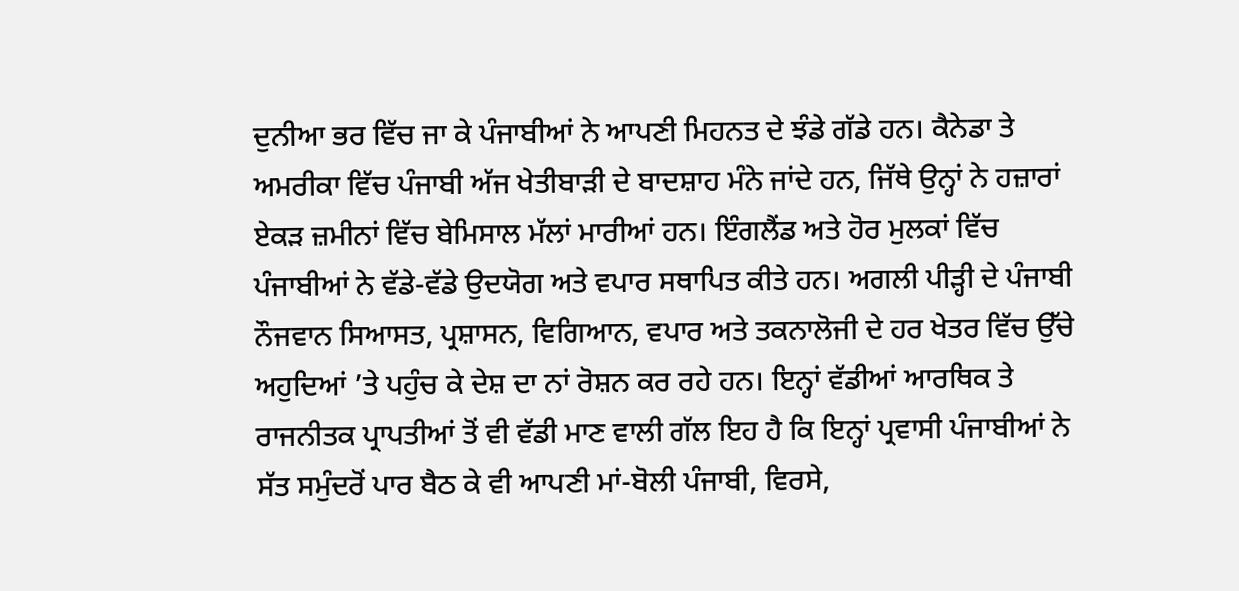ਦੁਨੀਆ ਭਰ ਵਿੱਚ ਜਾ ਕੇ ਪੰਜਾਬੀਆਂ ਨੇ ਆਪਣੀ ਮਿਹਨਤ ਦੇ ਝੰਡੇ ਗੱਡੇ ਹਨ। ਕੈਨੇਡਾ ਤੇ ਅਮਰੀਕਾ ਵਿੱਚ ਪੰਜਾਬੀ ਅੱਜ ਖੇਤੀਬਾੜੀ ਦੇ ਬਾਦਸ਼ਾਹ ਮੰਨੇ ਜਾਂਦੇ ਹਨ, ਜਿੱਥੇ ਉਨ੍ਹਾਂ ਨੇ ਹਜ਼ਾਰਾਂ ਏਕੜ ਜ਼ਮੀਨਾਂ ਵਿੱਚ ਬੇਮਿਸਾਲ ਮੱਲਾਂ ਮਾਰੀਆਂ ਹਨ। ਇੰਗਲੈਂਡ ਅਤੇ ਹੋਰ ਮੁਲਕਾਂ ਵਿੱਚ ਪੰਜਾਬੀਆਂ ਨੇ ਵੱਡੇ-ਵੱਡੇ ਉਦਯੋਗ ਅਤੇ ਵਪਾਰ ਸਥਾਪਿਤ ਕੀਤੇ ਹਨ। ਅਗਲੀ ਪੀੜ੍ਹੀ ਦੇ ਪੰਜਾਬੀ ਨੌਜਵਾਨ ਸਿਆਸਤ, ਪ੍ਰਸ਼ਾਸਨ, ਵਿਗਿਆਨ, ਵਪਾਰ ਅਤੇ ਤਕਨਾਲੋਜੀ ਦੇ ਹਰ ਖੇਤਰ ਵਿੱਚ ਉੱਚੇ ਅਹੁਦਿਆਂ ’ਤੇ ਪਹੁੰਚ ਕੇ ਦੇਸ਼ ਦਾ ਨਾਂ ਰੋਸ਼ਨ ਕਰ ਰਹੇ ਹਨ। ਇਨ੍ਹਾਂ ਵੱਡੀਆਂ ਆਰਥਿਕ ਤੇ ਰਾਜਨੀਤਕ ਪ੍ਰਾਪਤੀਆਂ ਤੋਂ ਵੀ ਵੱਡੀ ਮਾਣ ਵਾਲੀ ਗੱਲ ਇਹ ਹੈ ਕਿ ਇਨ੍ਹਾਂ ਪ੍ਰਵਾਸੀ ਪੰਜਾਬੀਆਂ ਨੇ ਸੱਤ ਸਮੁੰਦਰੋਂ ਪਾਰ ਬੈਠ ਕੇ ਵੀ ਆਪਣੀ ਮਾਂ-ਬੋਲੀ ਪੰਜਾਬੀ, ਵਿਰਸੇ,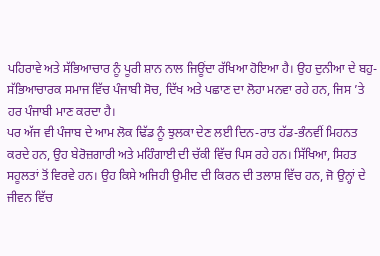ਪਹਿਰਾਵੇ ਅਤੇ ਸੱਭਿਆਚਾਰ ਨੂੰ ਪੂਰੀ ਸ਼ਾਨ ਨਾਲ ਜਿਊਂਦਾ ਰੱਖਿਆ ਹੋਇਆ ਹੈ। ਉਹ ਦੁਨੀਆ ਦੇ ਬਹੁ-ਸੱਭਿਆਚਾਰਕ ਸਮਾਜ ਵਿੱਚ ਪੰਜਾਬੀ ਸੋਚ, ਦਿੱਖ ਅਤੇ ਪਛਾਣ ਦਾ ਲੋਹਾ ਮਨਵਾ ਰਹੇ ਹਨ, ਜਿਸ ’ਤੇ ਹਰ ਪੰਜਾਬੀ ਮਾਣ ਕਰਦਾ ਹੈ।
ਪਰ ਅੱਜ ਵੀ ਪੰਜਾਬ ਦੇ ਆਮ ਲੋਕ ਢਿੱਡ ਨੂੰ ਝੁਲਕਾ ਦੇਣ ਲਈ ਦਿਨ-ਰਾਤ ਹੱਡ-ਭੰਨਵੀਂ ਮਿਹਨਤ ਕਰਦੇ ਹਨ, ਉਹ ਬੇਰੋਜ਼ਗਾਰੀ ਅਤੇ ਮਹਿੰਗਾਈ ਦੀ ਚੱਕੀ ਵਿੱਚ ਪਿਸ ਰਹੇ ਹਨ। ਸਿੱਖਿਆ, ਸਿਹਤ ਸਹੂਲਤਾਂ ਤੋਂ ਵਿਰਵੇ ਹਨ। ਉਹ ਕਿਸੇ ਅਜਿਹੀ ਉਮੀਦ ਦੀ ਕਿਰਨ ਦੀ ਤਲਾਸ਼ ਵਿੱਚ ਹਨ, ਜੋ ਉਨ੍ਹਾਂ ਦੇ ਜੀਵਨ ਵਿੱਚ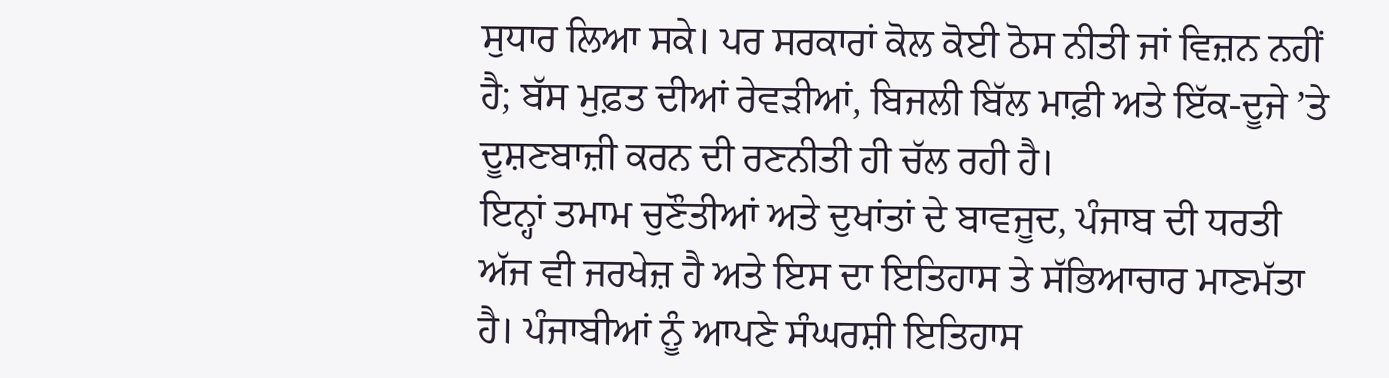ਸੁਧਾਰ ਲਿਆ ਸਕੇ। ਪਰ ਸਰਕਾਰਾਂ ਕੋਲ ਕੋਈ ਠੋਸ ਨੀਤੀ ਜਾਂ ਵਿਜ਼ਨ ਨਹੀਂ ਹੈ; ਬੱਸ ਮੁਫ਼ਤ ਦੀਆਂ ਰੇਵੜੀਆਂ, ਬਿਜਲੀ ਬਿੱਲ ਮਾਫ਼ੀ ਅਤੇ ਇੱਕ-ਦੂਜੇ ’ਤੇ ਦੂਸ਼ਣਬਾਜ਼ੀ ਕਰਨ ਦੀ ਰਣਨੀਤੀ ਹੀ ਚੱਲ ਰਹੀ ਹੈ।
ਇਨ੍ਹਾਂ ਤਮਾਮ ਚੁਣੌਤੀਆਂ ਅਤੇ ਦੁਖਾਂਤਾਂ ਦੇ ਬਾਵਜੂਦ, ਪੰਜਾਬ ਦੀ ਧਰਤੀ ਅੱਜ ਵੀ ਜਰਖੇਜ਼ ਹੈ ਅਤੇ ਇਸ ਦਾ ਇਤਿਹਾਸ ਤੇ ਸੱਭਿਆਚਾਰ ਮਾਣਮੱਤਾ ਹੈ। ਪੰਜਾਬੀਆਂ ਨੂੰ ਆਪਣੇ ਸੰਘਰਸ਼ੀ ਇਤਿਹਾਸ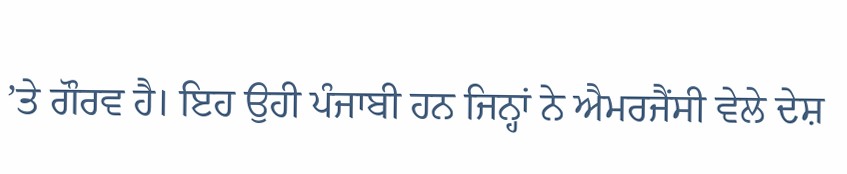’ਤੇ ਗੌਰਵ ਹੈ। ਇਹ ਉਹੀ ਪੰਜਾਬੀ ਹਨ ਜਿਨ੍ਹਾਂ ਨੇ ਐਮਰਜੈਂਸੀ ਵੇਲੇ ਦੇਸ਼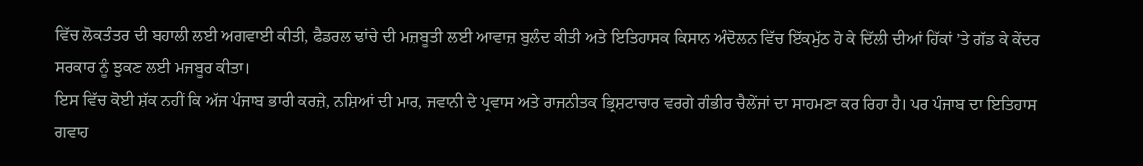ਵਿੱਚ ਲੋਕਤੰਤਰ ਦੀ ਬਹਾਲੀ ਲਈ ਅਗਵਾਈ ਕੀਤੀ, ਫੈਡਰਲ ਢਾਂਚੇ ਦੀ ਮਜ਼ਬੂਤੀ ਲਈ ਆਵਾਜ਼ ਬੁਲੰਦ ਕੀਤੀ ਅਤੇ ਇਤਿਹਾਸਕ ਕਿਸਾਨ ਅੰਦੋਲਨ ਵਿੱਚ ਇੱਕਮੁੱਠ ਹੋ ਕੇ ਦਿੱਲੀ ਦੀਆਂ ਹਿੱਕਾਂ ’ਤੇ ਗੱਡ ਕੇ ਕੇਂਦਰ ਸਰਕਾਰ ਨੂੰ ਝੁਕਣ ਲਈ ਮਜਬੂਰ ਕੀਤਾ।
ਇਸ ਵਿੱਚ ਕੋਈ ਸ਼ੱਕ ਨਹੀਂ ਕਿ ਅੱਜ ਪੰਜਾਬ ਭਾਰੀ ਕਰਜ਼ੇ, ਨਸ਼ਿਆਂ ਦੀ ਮਾਰ, ਜਵਾਨੀ ਦੇ ਪ੍ਰਵਾਸ ਅਤੇ ਰਾਜਨੀਤਕ ਭ੍ਰਿਸ਼ਟਾਚਾਰ ਵਰਗੇ ਗੰਭੀਰ ਚੈਲੇਂਜਾਂ ਦਾ ਸਾਹਮਣਾ ਕਰ ਰਿਹਾ ਹੈ। ਪਰ ਪੰਜਾਬ ਦਾ ਇਤਿਹਾਸ ਗਵਾਹ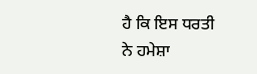ਹੈ ਕਿ ਇਸ ਧਰਤੀ ਨੇ ਹਮੇਸ਼ਾ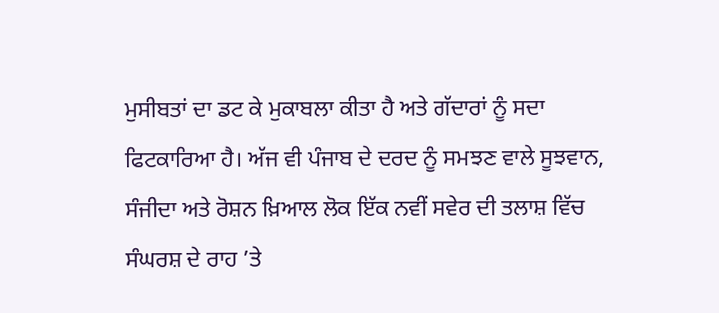ਮੁਸੀਬਤਾਂ ਦਾ ਡਟ ਕੇ ਮੁਕਾਬਲਾ ਕੀਤਾ ਹੈ ਅਤੇ ਗੱਦਾਰਾਂ ਨੂੰ ਸਦਾ ਫਿਟਕਾਰਿਆ ਹੈ। ਅੱਜ ਵੀ ਪੰਜਾਬ ਦੇ ਦਰਦ ਨੂੰ ਸਮਝਣ ਵਾਲੇ ਸੂਝਵਾਨ, ਸੰਜੀਦਾ ਅਤੇ ਰੋਸ਼ਨ ਖ਼ਿਆਲ ਲੋਕ ਇੱਕ ਨਵੀਂ ਸਵੇਰ ਦੀ ਤਲਾਸ਼ ਵਿੱਚ ਸੰਘਰਸ਼ ਦੇ ਰਾਹ ’ਤੇ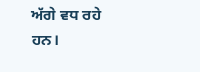ਅੱਗੇ ਵਧ ਰਹੇ ਹਨ।